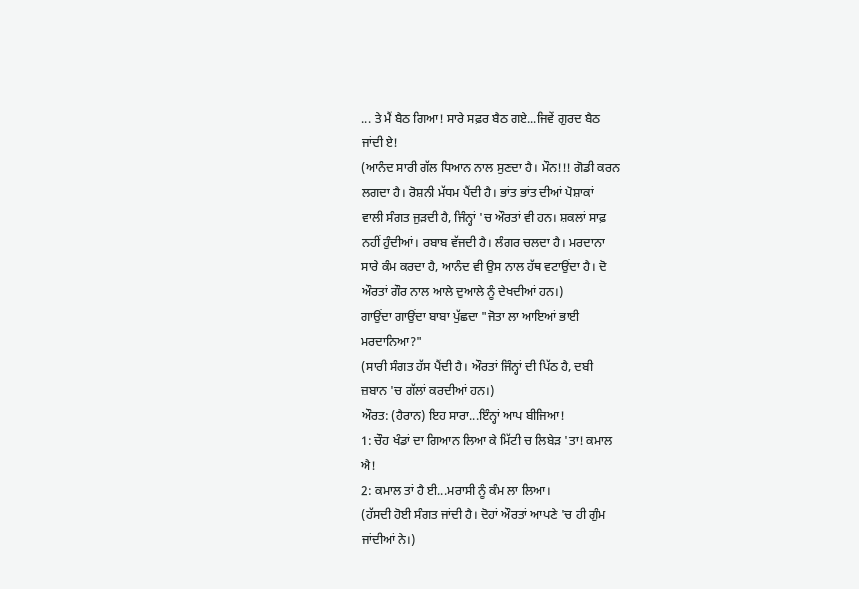... ਤੇ ਮੈਂ ਬੈਠ ਗਿਆ! ਸਾਰੇ ਸਫ਼ਰ ਬੈਠ ਗਏ...ਜਿਵੇਂ ਗੁਰਦ ਬੈਠ
ਜਾਂਦੀ ਏ!
(ਆਨੰਦ ਸਾਰੀ ਗੱਲ ਧਿਆਨ ਨਾਲ ਸੁਣਦਾ ਹੈ। ਮੌਨ!!! ਗੋਡੀ ਕਰਨ
ਲਗਦਾ ਹੈ। ਰੋਸ਼ਨੀ ਮੱਧਮ ਪੈਂਦੀ ਹੈ। ਭਾਂਤ ਭਾਂਤ ਦੀਆਂ ਪੋਸ਼ਾਕਾਂ
ਵਾਲੀ ਸੰਗਤ ਜੁੜਦੀ ਹੈ, ਜਿੰਨ੍ਹਾਂ 'ਚ ਔਰਤਾਂ ਵੀ ਹਨ। ਸ਼ਕਲਾਂ ਸਾਫ਼
ਨਹੀਂ ਹੁੰਦੀਆਂ। ਰਬਾਬ ਵੱਜਦੀ ਹੈ। ਲੰਗਰ ਚਲਦਾ ਹੈ। ਮਰਦਾਨਾ
ਸਾਰੇ ਕੰਮ ਕਰਦਾ ਹੈ, ਆਨੰਦ ਵੀ ਉਸ ਨਾਲ ਹੱਥ ਵਟਾਉਂਦਾ ਹੈ। ਦੋ
ਔਰਤਾਂ ਗੌਰ ਨਾਲ ਆਲੇ ਦੁਆਲੇ ਨੂੰ ਦੇਖਦੀਆਂ ਹਨ।)
ਗਾਉਂਦਾ ਗਾਉਂਦਾ ਬਾਬਾ ਪੁੱਛਦਾ "ਜੋਤਾ ਲਾ ਆਇਆਂ ਭਾਈ
ਮਰਦਾਨਿਆ?"
(ਸਾਰੀ ਸੰਗਤ ਹੱਸ ਪੈਂਦੀ ਹੈ। ਔਰਤਾਂ ਜਿੰਨ੍ਹਾਂ ਦੀ ਪਿੱਠ ਹੈ, ਦਬੀ
ਜ਼ਬਾਨ 'ਚ ਗੱਲਾਂ ਕਰਦੀਆਂ ਹਨ।)
ਔਰਤ: (ਹੈਰਾਨ) ਇਹ ਸਾਰਾ...ਇੰਨ੍ਹਾਂ ਆਪ ਬੀਜਿਆ!
1: ਚੌਹ ਖੰਡਾਂ ਦਾ ਗਿਆਨ ਲਿਆ ਕੇ ਮਿੱਟੀ ਚ ਲਿਬੇੜ 'ਤਾ! ਕਮਾਲ
ਐ!
2: ਕਮਾਲ ਤਾਂ ਹੈ ਈ...ਮਰਾਸੀ ਨੂੰ ਕੰਮ ਲਾ ਲਿਆ।
(ਹੱਸਦੀ ਹੋਈ ਸੰਗਤ ਜਾਂਦੀ ਹੈ। ਦੋਹਾਂ ਔਰਤਾਂ ਆਪਣੇ 'ਚ ਹੀ ਗੁੰਮ
ਜਾਂਦੀਆਂ ਨੇ।)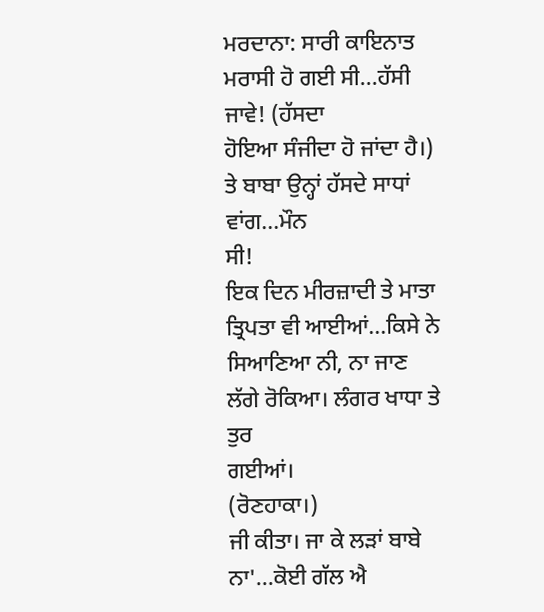ਮਰਦਾਨਾ: ਸਾਰੀ ਕਾਇਨਾਤ ਮਰਾਸੀ ਹੋ ਗਈ ਸੀ...ਹੱਸੀ ਜਾਵੇ! (ਹੱਸਦਾ
ਹੋਇਆ ਸੰਜੀਦਾ ਹੋ ਜਾਂਦਾ ਹੈ।) ਤੇ ਬਾਬਾ ਉਨ੍ਹਾਂ ਹੱਸਦੇ ਸਾਧਾਂ ਵਾਂਗ...ਮੌਨ
ਸੀ!
ਇਕ ਦਿਨ ਮੀਰਜ਼ਾਦੀ ਤੇ ਮਾਤਾ ਤ੍ਰਿਪਤਾ ਵੀ ਆਈਆਂ...ਕਿਸੇ ਨੇ
ਸਿਆਣਿਆ ਨੀ, ਨਾ ਜਾਣ ਲੱਗੇ ਰੋਕਿਆ। ਲੰਗਰ ਖਾਧਾ ਤੇ ਤੁਰ
ਗਈਆਂ।
(ਰੋਣਹਾਕਾ।)
ਜੀ ਕੀਤਾ। ਜਾ ਕੇ ਲੜਾਂ ਬਾਬੇ ਨਾ'...ਕੋਈ ਗੱਲ ਐ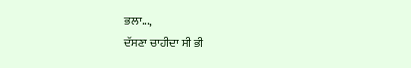ਭਲਾ...,
ਦੱਸਣਾ ਚਾਹੀਦਾ ਸੀ ਭੀ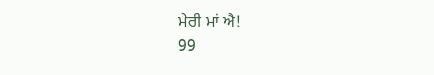ਮੇਰੀ ਮਾਂ ਐ!
99